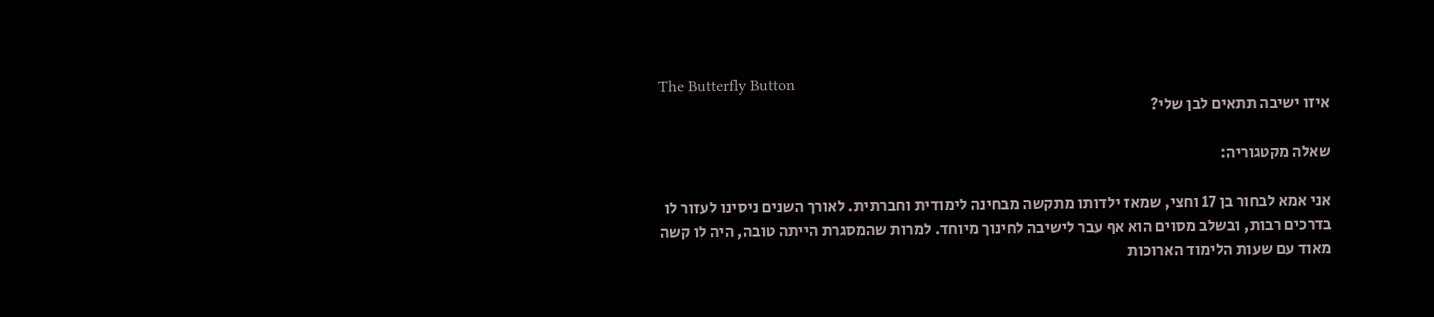The Butterfly Button
איזו ישיבה תתאים לבן שלי?

שאלה מקטגוריה:

אני אמא לבחור בן 17 וחצי, שמאז ילדותו מתקשה מבחינה לימודית וחברתית. לאורך השנים ניסינו לעזור לו בדרכים רבות, ובשלב מסוים הוא אף עבר לישיבה לחינוך מיוחד. למרות שהמסגרת הייתה טובה, היה לו קשה מאוד עם שעות הלימוד הארוכות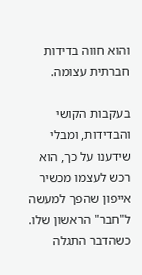והוא חווה בדידות חברתית עצומה.

בעקבות הקושי והבדידות, ומבלי שידענו על כך, הוא רכש לעצמו מכשיר אייפון שהפך למעשה ל"חבר" הראשון שלו. כשהדבר התגלה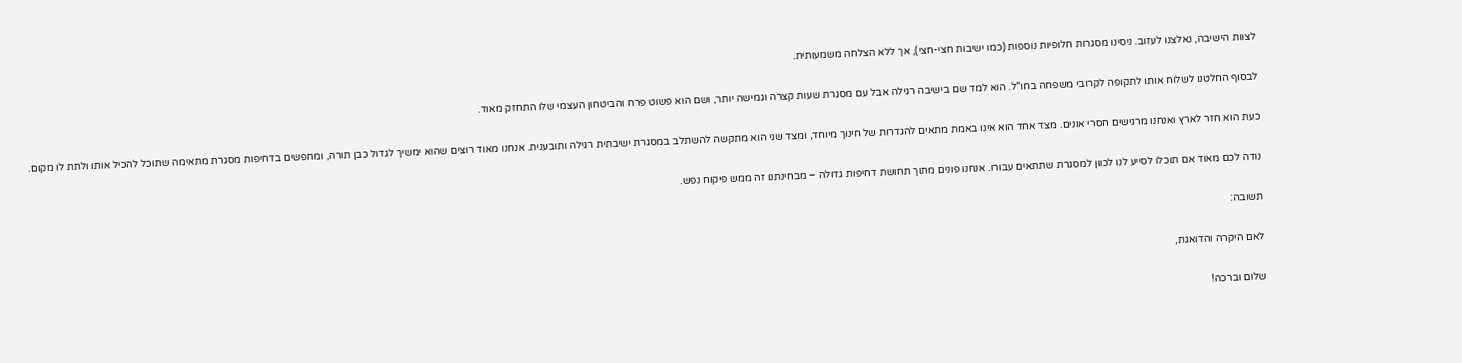לצוות הישיבה, נאלצנו לעזוב. ניסינו מסגרות חלופיות נוספות (כמו ישיבות חצי-חצי), אך ללא הצלחה משמעותית.

לבסוף החלטנו לשלוח אותו לתקופה לקרובי משפחה בחו"ל. הוא למד שם בישיבה רגילה אבל עם מסגרת שעות קצרה וגמישה יותר, ושם הוא פשוט פרח והביטחון העצמי שלו התחזק מאוד.

כעת הוא חזר לארץ ואנחנו מרגישים חסרי אונים. מצד אחד הוא אינו באמת מתאים להגדרות של חינוך מיוחד, ומצד שני הוא מתקשה להשתלב במסגרת ישיבתית רגילה ותובענית. אנחנו מאוד רוצים שהוא ימשיך לגדול כבן תורה, ומחפשים בדחיפות מסגרת מתאימה שתוכל להכיל אותו ולתת לו מקום.

נודה לכם מאוד אם תוכלו לסייע לנו לכוון למסגרת שתתאים עבורו. אנחנו פונים מתוך תחושת דחיפות גדולה – מבחינתנו זה ממש פיקוח נפש.

תשובה:

לאם היקרה והדואגת,

שלום וברכה!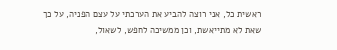ראשית כל, אני רוצה להביע את הערכתי על עצם הפניה, על כך שאת לא מתייאשת, וכן ממשיכה לחפש, לשאול,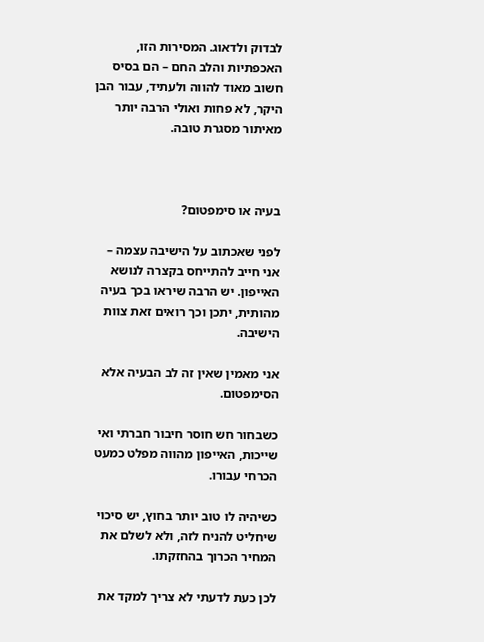לבדוק ולדאוג. המסירות הזו, האכפתיות והלב החם – הם בסיס חשוב מאוד להווה ולעתיד, עבור הבן היקר, לא פחות ואולי הרבה יותר מאיתור מסגרת טובה.



בעיה או סימפטום?

לפני שאכתוב על הישיבה עצמה – אני חייב להתייחס בקצרה לנושא האייפון. יש הרבה שיראו בכך בעיה מהותית, יתכן וכך רואים זאת צוות הישיבה.

אני מאמין שאין זה לב הבעיה אלא הסימפטום.

כשבחור חש חוסר חיבור חברתי ואי שייכות, האייפון מהווה מפלט כמעט הכרחי עבורו.

כשיהיה לו טוב יותר בחוץ, יש סיכוי שיחליט להניח לזה, ולא לשלם את המחיר הכרוך בהחזקתו.

לכן כעת לדעתי לא צריך למקד את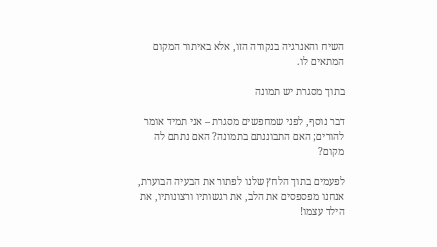השיח והאנרגיה בנקודה הזו, אלא באיתור המקום המתאים לו.

בתוך מסגרת יש תמונה

דבר נוסף, לפני שמחפשים מסגרת – אני תמיד אומר להורים; האם התבוננתם בתמונה? האם נתתם לה מקום?

לפעמים בתוך הלחץ שלנו לפתור את הבעיה הבוערת, אנחנו מפספסים את הלב, את רגשותיו ורצונותיו, את הילד עצמו!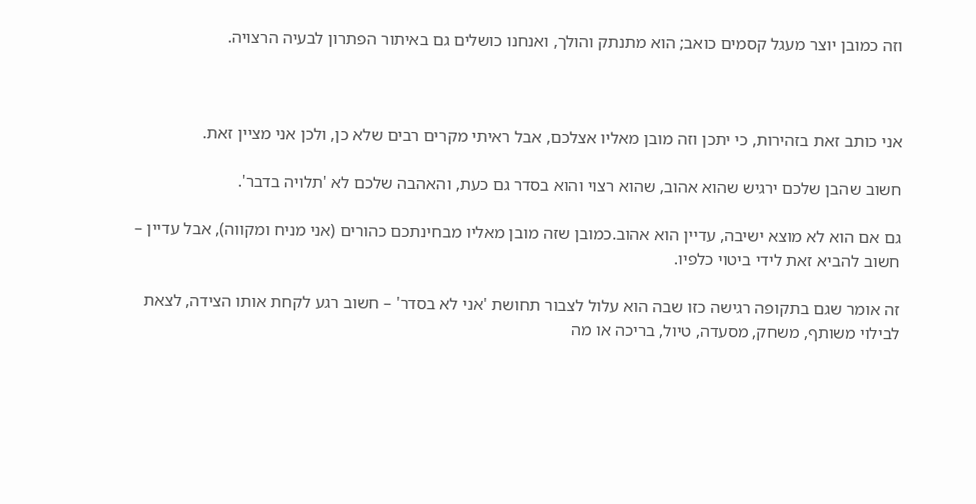וזה כמובן יוצר מעגל קסמים כואב; הוא מתנתק והולך, ואנחנו כושלים גם באיתור הפתרון לבעיה הרצויה.



אני כותב זאת בזהירות, כי יתכן וזה מובן מאליו אצלכם, אבל ראיתי מקרים רבים שלא כן, ולכן אני מציין זאת.

חשוב שהבן שלכם ירגיש שהוא אהוב, שהוא רצוי והוא בסדר גם כעת, והאהבה שלכם לא 'תלויה בדבר'.

גם אם הוא לא מוצא ישיבה, עדיין הוא אהוב.כמובן שזה מובן מאליו מבחינתכם כהורים (אני מניח ומקווה), אבל עדיין – חשוב להביא זאת לידי ביטוי כלפיו.

זה אומר שגם בתקופה רגישה כזו שבה הוא עלול לצבור תחושת 'אני לא בסדר' – חשוב רגע לקחת אותו הצידה, לצאת לבילוי משותף, משחק, מסעדה, טיול, בריכה או מה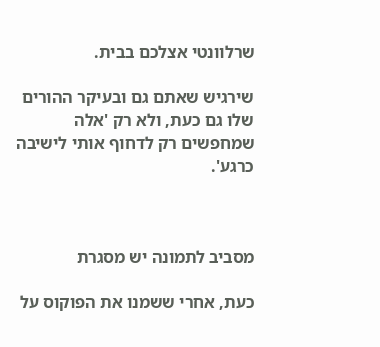שרלוונטי אצלכם בבית.

שירגיש שאתם גם ובעיקר ההורים שלו גם כעת, ולא רק 'אלה שמחפשים רק לדחוף אותי לישיבה כרגע'.



מסביב לתמונה יש מסגרת

כעת, אחרי ששמנו את הפוקוס על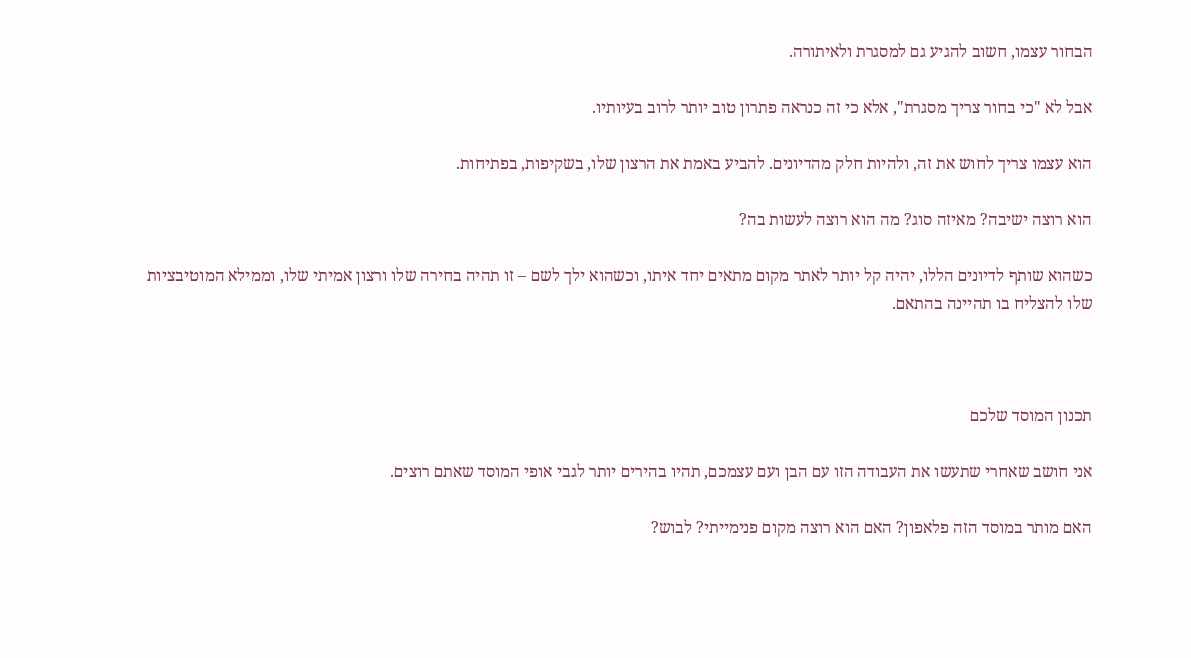הבחור עצמו, חשוב להגיע גם למסגרת ולאיתורה.

אבל לא "כי בחור צריך מסגרת", אלא כי זה כנראה פתרון טוב יותר לרוב בעיותיו.

הוא עצמו צריך לחוש את זה, ולהיות חלק מהדיונים. להביע באמת את הרצון שלו, בשקיפות, בפתיחות.

הוא רוצה ישיבה? מאיזה סוג? מה הוא רוצה לעשות בה?

כשהוא שותף לדיונים הללו, יהיה קל יותר לאתר מקום מתאים יחד איתו, וכשהוא ילך לשם – זו תהיה בחירה שלו ורצון אמיתי שלו, וממילא המוטיבציות שלו להצליח בו תהיינה בהתאם.



תכנון המוסד שלכם

אני חושב שאחרי שתעשו את העבודה הזו עם הבן ועם עצמכם, תהיו בהירים יותר לגבי אופי המוסד שאתם רוצים.

האם מותר במוסד הזה פלאפון? האם הוא רוצה מקום פנימייתי? לבוש?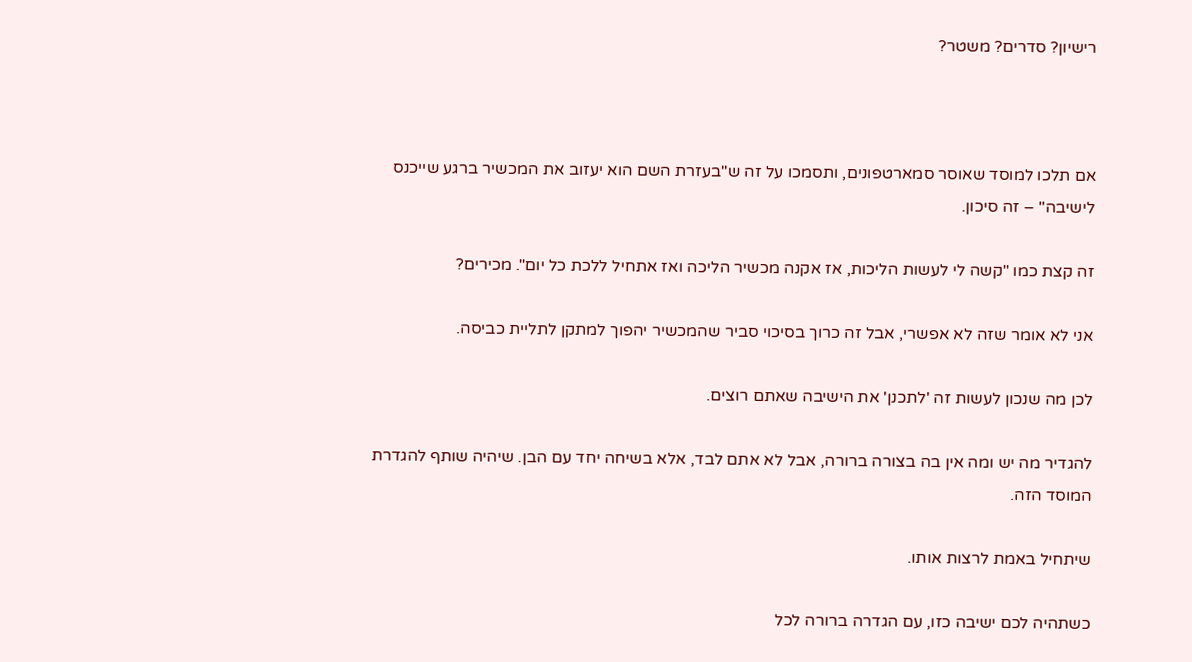רישיון? סדרים? משטר?



אם תלכו למוסד שאוסר סמארטפונים, ותסמכו על זה ש"בעזרת השם הוא יעזוב את המכשיר ברגע שייכנס לישיבה" – זה סיכון.

זה קצת כמו "קשה לי לעשות הליכות, אז אקנה מכשיר הליכה ואז אתחיל ללכת כל יום". מכירים?

אני לא אומר שזה לא אפשרי, אבל זה כרוך בסיכוי סביר שהמכשיר יהפוך למתקן לתליית כביסה.

לכן מה שנכון לעשות זה 'לתכנן' את הישיבה שאתם רוצים.

להגדיר מה יש ומה אין בה בצורה ברורה, אבל לא אתם לבד, אלא בשיחה יחד עם הבן. שיהיה שותף להגדרת המוסד הזה.

שיתחיל באמת לרצות אותו.

כשתהיה לכם ישיבה כזו, עם הגדרה ברורה לכל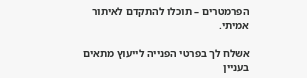הפרמטרים – תוכלו להתקדם לאיתור אמיתי.

אשלח לך בפרטי הפנייה לייעוץ מתאים בעניין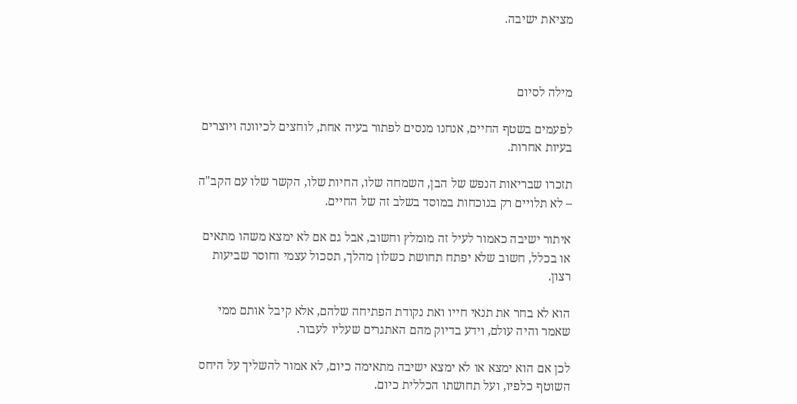מציאת ישיבה.



מילה לסיום

לפעמים בשטף החיים, אנחנו מנסים לפתור בעיה אחת, לוחצים לכיוונה ויוצרים בעיות אחרות.

תזכרו שבריאות הנפש של הבן, השמחה שלו, החיות שלו, הקשר שלו עם הקב"ה – לא תלויים רק בנוכחות במוסד בשלב זה של החיים.

איתור ישיבה כאמור לעיל זה מומלץ וחשוב, אבל גם אם לא ימצא משהו מתאים או בכלל, חשוב שלא יפתח תחושת כשלון מהלך, תסכול עצמי וחוסר שביעות רצון.

הוא לא בחר את תנאי חייו ואת נקודת הפתיחה שלהם, אלא קיבל אותם ממי שאמר והיה עולם, וידע בדיוק מהם האתגרים שעליו לעבור.

לכן אם הוא ימצא או לא ימצא ישיבה מתאימה כיום, לא אמור להשליך על היחס השוטף כלפיו, ועל תחושתו הכללית כיום.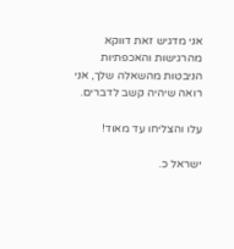אני מדגיש זאת דווקא מהרגישות והאכפתיות הניבטות מהשאלה שלך, אני רואה שיהיה קשב לדברים.

עלו והצליחו עד מאוד!

ישראל כ.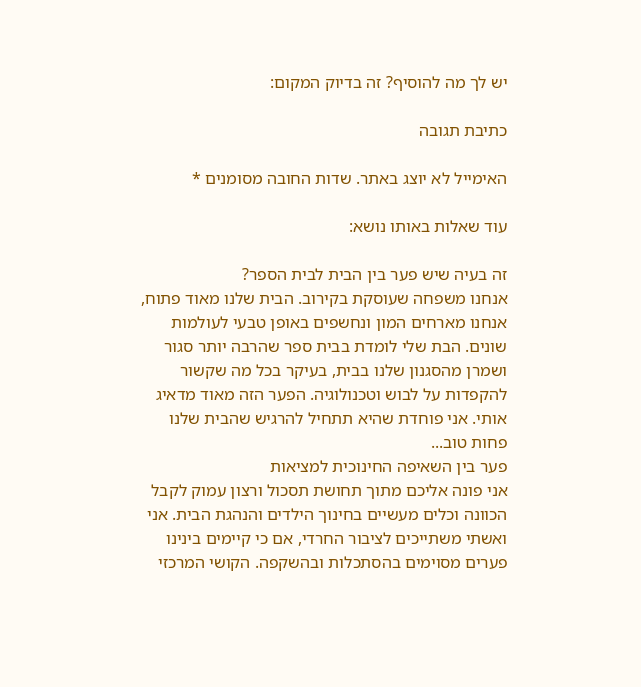יש לך מה להוסיף? זה בדיוק המקום:

כתיבת תגובה

האימייל לא יוצג באתר. שדות החובה מסומנים *

עוד שאלות באותו נושא:

זה בעיה שיש פער בין הבית לבית הספר?
אנחנו משפחה שעוסקת בקירוב. הבית שלנו מאוד פתוח, אנחנו מארחים המון ונחשפים באופן טבעי לעולמות שונים. הבת שלי לומדת בבית ספר שהרבה יותר סגור ושמרן מהסגנון שלנו בבית, בעיקר בכל מה שקשור להקפדות על לבוש וטכנולוגיה. הפער הזה מאוד מדאיג אותי. אני פוחדת שהיא תתחיל להרגיש שהבית שלנו פחות טוב...
פער בין השאיפה החינוכית למציאות
אני פונה אליכם מתוך תחושת תסכול ורצון עמוק לקבל הכוונה וכלים מעשיים בחינוך הילדים והנהגת הבית. אני ואשתי משתייכים לציבור החרדי, אם כי קיימים בינינו פערים מסוימים בהסתכלות ובהשקפה. הקושי המרכזי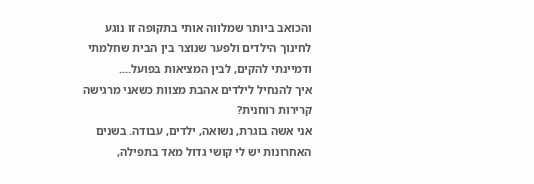והכואב ביותר שמלווה אותי בתקופה זו נוגע לחינוך הילדים ולפער שנוצר בין הבית שחלמתי ודמיינתי להקים, לבין המציאות בפועל....
איך להנחיל לילדים אהבת מצוות כשאני מרגישה קרירות רוחנית?
אני אשה בוגרת, נשואה, ילדים, עבודה. בשנים האחרונות יש לי קושי גדול מאד בתפילה,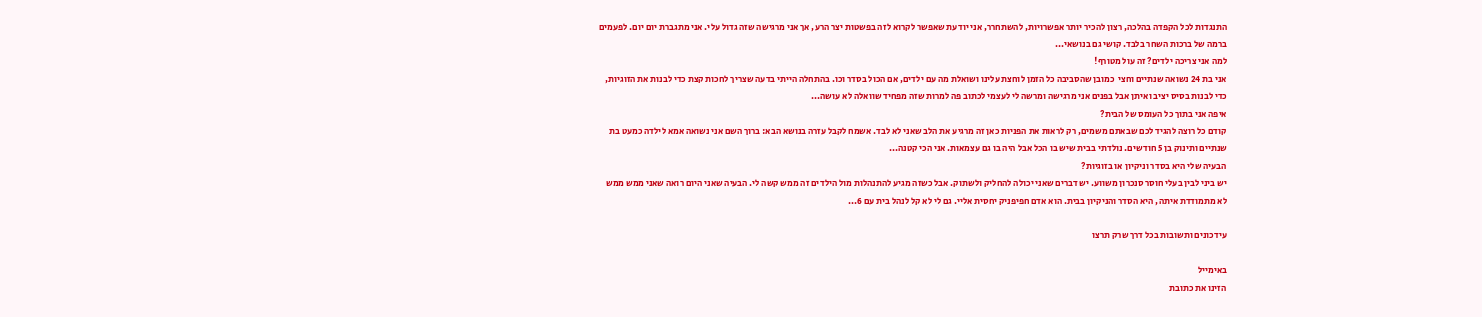התנגדות לכל הקפדה בהלכה, רצון להכיר יותר אפשרויות, להשתחרר, אני יודעת שאפשר לקרוא לזה בפשטות יצר הרע, אך אני מרגישה שזה גדול עלי. אני מתגברת יום יום. לפעמים ברמה של ברכות השחר בלבד. קושי גם בנושאי...
למה אני צריכה ילדים? זה עול מטורף!
אני בת 24 נשואה שנתיים וחצי  כמובן שהסביבה כל הזמן לוחצת עלינו ושואלת מה עם ילדים, אם הכול בסדר וכו. בהתחלה הייתי בדעה שצריך לחכות קצת כדי לבנות את הזוגיות, כדי לבנות בסיס יציב ואיתן אבל בפנים אני מרגישה ומרשה לי לעצמי לכתוב פה למרות שזה מפחיד שוואלה לא עושה...
איפה אני בתוך כל העומס של הבית?
קודם כל רוצה להגיד לכם שבאתם משמים, רק לראות את הפניות כאן זה מרגיע את הלב שאני לא לבד. אשמח לקבל עזרה בנושא הבא: ברוך השם אני נשואה אמא לילדה כמעט בת שנתיים ותינוק בן 5 חודשים. נולדתי בבית שיש בו הכל אבל היה בו גם עצמאות. אני הכי קטנה...
הבעיה שלי היא בסדר וניקיון או בזוגיות?
יש ביני לבין בעלי חוסר סנכרון משווע. יש דברים שאני יכולה להחליק ולשתוק. אבל כשזה מגיע להתנהלות מול הילדים זה ממש קשה לי. הבעיה שאני היום רואה שאני ממש ממש לא מתמודדת איתה, היא הסדר והניקיון בבית. הוא אדם חפיפניק יחסית אליי. גם לי לא קל לנהל בית עם 6...

עידכונים ותשובות בכל דרך שרק תרצו

באימייל
הזינו את כתובת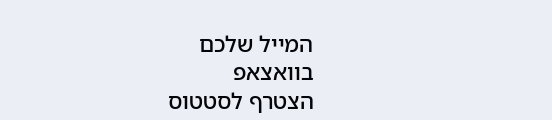המייל שלכם
בוואצאפ
הצטרף לסטטוס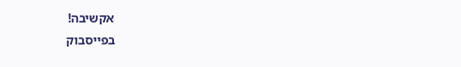אקשיבה!
בפייסבוק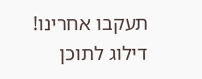תעקבו אחרינו!
דילוג לתוכן